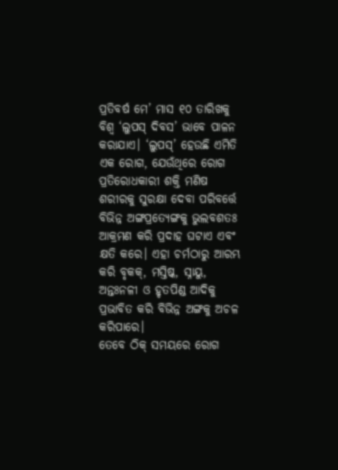ପ୍ରତିବର୍ଷ ମେ’ ମାସ ୧୦ ତାରିଖକୁ ବିଶ୍ୱ ‘ଲୁପସ୍ ଦିବସ’ ଭାବେ ପାଳନ କରାଯାଏ। ‘ଲୁପସ୍’ ହେଉଛି ଏମିତି ଏକ ରୋଗ, ଯେଉଁଥିରେ ରୋଗ ପ୍ରତିରୋଧକାରୀ ଶକ୍ତି ମଣିଷ ଶରୀରକୁ ସୁରକ୍ଷା ଦେବା ପରିବର୍ତ୍ତେ ବିଭିନ୍ନ ଅଙ୍ଗପ୍ରତ୍ୟେଙ୍ଗକୁ ଭୁଲବଶତଃ ଆକ୍ରମଣ କରି ପ୍ରଦାହ ଘଟାଏ ଏବଂ କ୍ଷତି କରେ। ଏହା ଚର୍ମଠାରୁ ଆରମ୍ଭ କରି ବୃକକ୍, ମସ୍ତିଷ୍କ, ସ୍ନାୟୁ, ଅନ୍ତଃନଳୀ ଓ ହୃତପିଣ୍ଡ ଆଦିକୁ ପ୍ରଭାବିତ କରି ବିଭିନ୍ନ ଅଙ୍ଗକୁ ଅଚଳ କରିପାରେ।
ତେବେ ଠିକ୍ ସମୟରେ ରୋଗ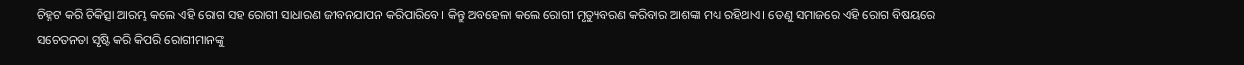ଚିହ୍ନଟ କରି ଚିକିତ୍ସା ଆରମ୍ଭ କଲେ ଏହି ରୋଗ ସହ ରୋଗୀ ସାଧାରଣ ଜୀବନଯାପନ କରିପାରିବେ। କିନ୍ତୁ ଅବହେଳା କଲେ ରୋଗୀ ମୃତ୍ୟୁବରଣ କରିବାର ଆଶଙ୍କା ମଧ୍ୟ ରହିଥାଏ। ତେଣୁ ସମାଜରେ ଏହି ରୋଗ ବିଷୟରେ ସଚେତନତା ସୃଷ୍ଟି କରି କିପରି ରୋଗୀମାନଙ୍କୁ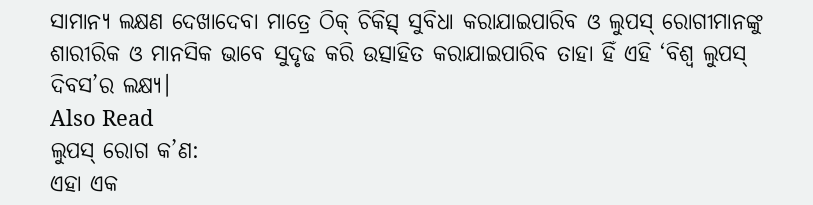ସାମାନ୍ୟ ଲକ୍ଷଣ ଦେଖାଦେବା ମାତ୍ରେ ଠିକ୍ ଚିକିତ୍ସ୍ ସୁବିଧା କରାଯାଇପାରିବ ଓ ଲୁପସ୍ ରୋଗୀମାନଙ୍କୁ ଶାରୀରିକ ଓ ମାନସିକ ଭାବେ ସୁଦୃଢ କରି ଉତ୍ସାହିତ କରାଯାଇପାରିବ ତାହା ହିଁ ଏହି ‘ବିଶ୍ୱ ଲୁପସ୍ ଦିବସ’ର ଲକ୍ଷ୍ୟ।
Also Read
ଲୁପସ୍ ରୋଗ କ’ଣ:
ଏହା ଏକ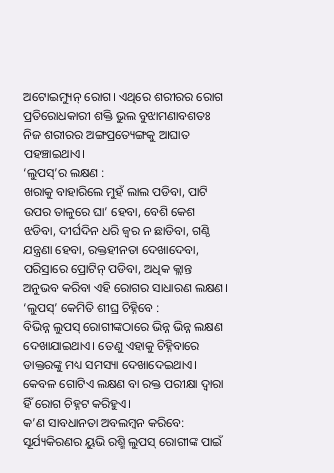ଅଟୋଇମ୍ୟୁନ୍ ରୋଗ। ଏଥିରେ ଶରୀରର ରୋଗ ପ୍ରତିରୋଧକାରୀ ଶକ୍ତି ଭୁଲ ବୁଝାମଣାବଶତଃ ନିଜ ଶରୀରର ଅଙ୍ଗପ୍ରତ୍ୟେଙ୍ଗକୁ ଆଘାତ ପହଞ୍ଚାଇଥାଏ।
‘ଲୁପସ୍’ର ଲକ୍ଷଣ :
ଖରାକୁ ବାହାରିଲେ ମୁହଁ ଲାଲ ପଡିବା, ପାଟି ଉପର ତାଳୁରେ ଘା’ ହେବା, ବେଶି କେଶ ଝଡିବା, ଦୀର୍ଘଦିନ ଧରି ଜ୍ୱର ନ ଛାଡିବା, ଗଣ୍ଠି ଯନ୍ତ୍ରଣା ହେବା, ରକ୍ତହୀନତା ଦେଖାଦେବା, ପରିସ୍ରାରେ ପ୍ରୋଟିନ୍ ପଡିବା, ଅଧିକ କ୍ଲାନ୍ତ ଅନୁଭବ କରିବା ଏହି ରୋଗର ସାଧାରଣ ଲକ୍ଷଣ।
‘ଲୁପସ୍’ କେମିତି ଶୀଘ୍ର ଚିହ୍ନିବେ :
ବିଭିନ୍ନ ଲୁପସ୍ ରୋଗୀଙ୍କଠାରେ ଭିନ୍ନ ଭିନ୍ନ ଲକ୍ଷଣ ଦେଖାଯାଇଥାଏ। ତେଣୁ ଏହାକୁ ଚିହ୍ନିବାରେ ଡାକ୍ତରଙ୍କୁ ମଧ୍ୟ ସମସ୍ୟା ଦେଖାଦେଇଥାଏ। କେବଳ ଗୋଟିଏ ଲକ୍ଷଣ ବା ରକ୍ତ ପରୀକ୍ଷା ଦ୍ୱାରା ହିଁ ରୋଗ ଚିହ୍ନଟ କରିହୁଏ।
କ’ଣ ସାବଧାନତା ଅବଲମ୍ବନ କରିବେ:
ସୂର୍ଯ୍ୟକିରଣର ୟୁଭି ରଶ୍ମି ଲୁପସ୍ ରୋଗୀଙ୍କ ପାଇଁ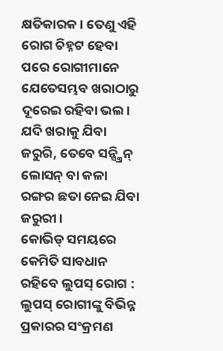କ୍ଷତିକାରକ। ତେଣୁ ଏହି ରୋଗ ଚିହ୍ନଟ ହେବା ପରେ ରୋଗୀମାନେ ଯେତେସମ୍ଭବ ଖରାଠାରୁ ଦୂରେଇ ରହିବା ଭଲ। ଯଦି ଖରାକୁ ଯିବା ଜରୁରି, ତେବେ ସନ୍ସ୍କ୍ରିନ୍ ଲୋସନ୍ ବା କଳା ରଙ୍ଗର ଛତା ନେଇ ଯିବା ଜରୁରୀ।
କୋଭିଡ୍ ସମୟରେ କେମିତି ସାବଧାନ ରହିବେ ଲୁପସ୍ ରୋଗ :
ଲୁପସ୍ ରୋଗୀଙ୍କୁ ବିଭିନ୍ନ ପ୍ରକାରର ସଂକ୍ରମଣ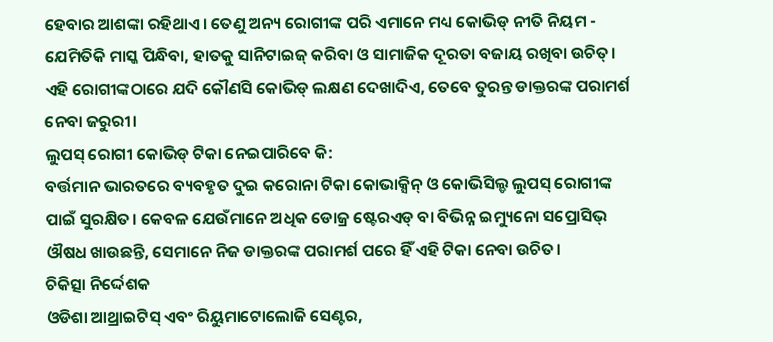ହେବାର ଆଶଙ୍କା ରହିଥାଏ। ତେଣୁ ଅନ୍ୟ ରୋଗୀଙ୍କ ପରି ଏମାନେ ମଧ୍ୟ କୋଭିଡ୍ ନୀତି ନିୟମ - ଯେମିତିକି ମାସ୍କ ପିନ୍ଧିବା, ହାତକୁ ସାନିଟାଇଜ୍ କରିବା ଓ ସାମାଜିକ ଦୂରତା ବଜାୟ ରଖିବା ଉଚିତ୍। ଏହି ରୋଗୀଙ୍କଠାରେ ଯଦି କୌଣସି କୋଭିଡ୍ ଲକ୍ଷଣ ଦେଖାଦିଏ, ତେବେ ତୁରନ୍ତ ଡାକ୍ତରଙ୍କ ପରାମର୍ଶ ନେବା ଜରୁରୀ।
ଲୁପସ୍ ରୋଗୀ କୋଭିଡ୍ ଟିକା ନେଇପାରିବେ କି:
ବର୍ତ୍ତମାନ ଭାରତରେ ବ୍ୟବହୃତ ଦୁଇ କରୋନା ଟିକା କୋଭାକ୍ସିନ୍ ଓ କୋଭିସିଲ୍ଡ ଲୁପସ୍ ରୋଗୀଙ୍କ ପାଇଁ ସୁରକ୍ଷିତ। କେବଳ ଯେଉଁମାନେ ଅଧିକ ଡୋଜ୍ର ଷ୍ଟେରଏଡ୍ ବା ବିଭିନ୍ନ ଇମ୍ୟୁନୋ ସପ୍ରୋସିଭ୍ ଔଷଧ ଖାଉଛନ୍ତି, ସେମାନେ ନିଜ ଡାକ୍ତରଙ୍କ ପରାମର୍ଶ ପରେ ହିଁ ଏହି ଟିକା ନେବା ଉଚିତ।
ଚିକିତ୍ସା ନିର୍ଦ୍ଦେଶକ
ଓଡିଶା ଆଥ୍ରାଇଟିସ୍ ଏବଂ ରିୟୁମାଟୋଲୋଜି ସେଣ୍ଟର,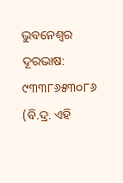ଭୁବନେଶ୍ୱର
ଦୂରଭାଷ: ୯୩୩୮୬୫୩୦୮୬
(ବି.ଦ୍ର. ଏହି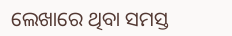ଲେଖାରେ ଥିବା ସମସ୍ତ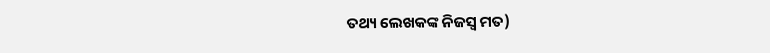ତଥ୍ୟ ଲେଖକଙ୍କ ନିଜସ୍ୱ ମତ)